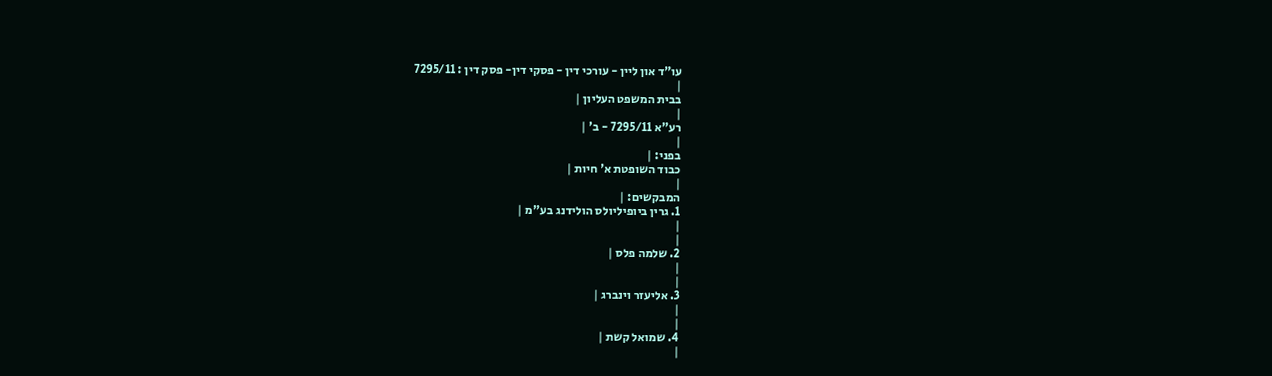עו"ד און ליין - עורכי דין - פסקי דין- פסק דין : 7295/11
|
בבית המשפט העליון |
|
רע"א 7295/11 - ב' |
|
בפני: |
כבוד השופטת א' חיות |
|
המבקשים: |
1. גרין ביופיליולס הולידנג בע"מ |
|
|
2. שלמה פלס |
|
|
3. אליעזר וינברג |
|
|
4. שמואל קשת |
|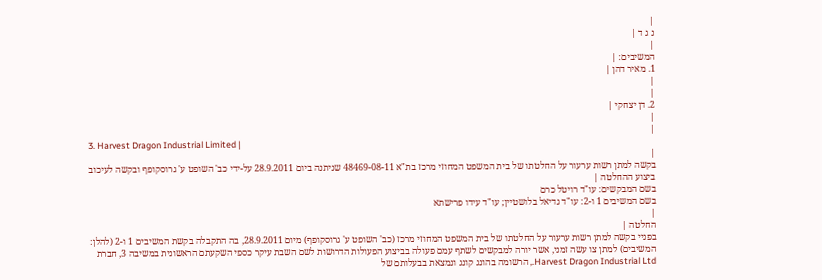|
נ ג ד |
|
המשיבים: |
1. מאיר דהן |
|
|
2. דן יצחקי |
|
|
3. Harvest Dragon Industrial Limited |
|
בקשה למתן רשות ערעור על החלטתו של בית המשפט המחוזי מרכז בת"א 48469-08-11 שניתנה ביום 28.9.2011 על-ידי כב' השופט ע' גרוסקופף ובקשה לעיכוב ביצוע ההחלטה |
בשם המבקשים: עו"ד רויטל כרם
בשם המשיבים 1 ו-2: עו"ד גדיאל בלושטיין; עו"ד עידו פרישתא
|
החלטה |
בפניי בקשה למתן רשות ערעור על החלטתו של בית המשפט המחוזי מרכז (כב' השופט ע' גרוסקופף) מיום 28.9.2011, בה התקבלה בקשת המשיבים 1 ו-2 (להלן: המשיבים) למתן צו עשה זמני, אשר יורה למבקשים לשתף עמם פעולה בביצוע הפעולות הדרושות לשם השבת עיקר כספי השקעתם הראשונית במשיבה 3, חברת Harvest Dragon Industrial Ltd., הרשומה בהונג קונג ונמצאת בבעלותם של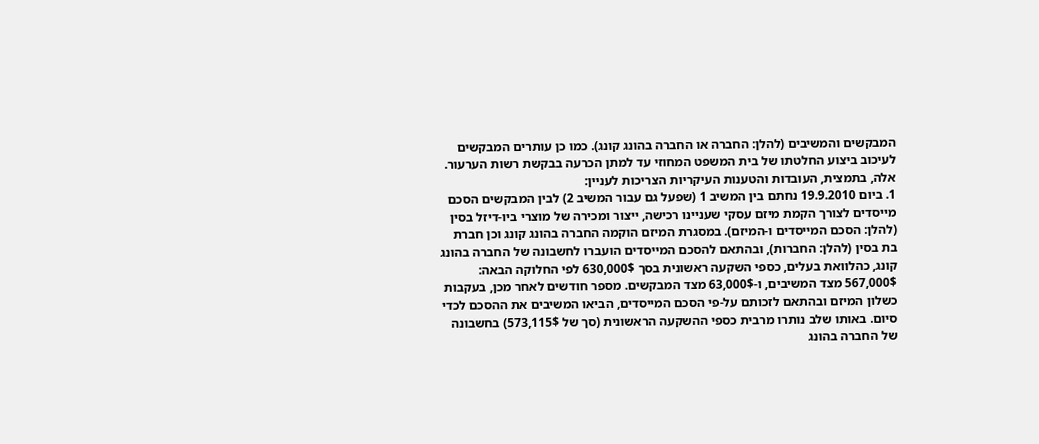המבקשים והמשיבים (להלן: החברה או החברה בהונג קונג). כמו כן עותרים המבקשים לעיכוב ביצוע החלטתו של בית המשפט המחוזי עד למתן הכרעה בבקשת רשות הערעור.
אלה, בתמצית, העובדות והטענות העיקריות הצריכות לעניין:
1. ביום 19.9.2010 נחתם בין המשיב 1 (שפעל גם עבור המשיב 2) לבין המבקשים הסכם מייסדים לצורך הקמת מיזם עסקי שעניינו רכישה, ייצור ומכירה של מוצרי ביו-דיזל בסין (להלן: הסכם המייסדים ו-המיזם). במסגרת המיזם הוקמה החברה בהונג קונג וכן חברת בת בסין (להלן: החברות), ובהתאם להסכם המייסדים הועברו לחשבונה של החברה בהונג קונג, כהלוואת בעלים, כספי השקעה ראשונית בסך 630,000$ לפי החלוקה הבאה: 567,000$ מצד המשיבים, ו-63,000$ מצד המבקשים. מספר חודשים לאחר מכן, בעקבות כשלון המיזם ובהתאם לזכותם על-פי הסכם המייסדים, הביאו המשיבים את ההסכם לכדי סיום. באותו שלב נותרו מרבית כספי ההשקעה הראשונית (סך של 573,115$) בחשבונה של החברה בהונג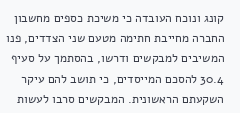קונג ונוכח העובדה כי משיכת כספים מחשבון החברה מחייבת חתימה מטעם שני הצדדים, פנו המשיבים למבקשים ודרשו, בהסתמך על סעיף 30.4 להסכם המייסדים, כי תושב להם עיקר השקעתם הראשונית. המבקשים סרבו לעשות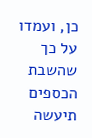כן, ועמדו על כך שהשבת הכספים תיעשה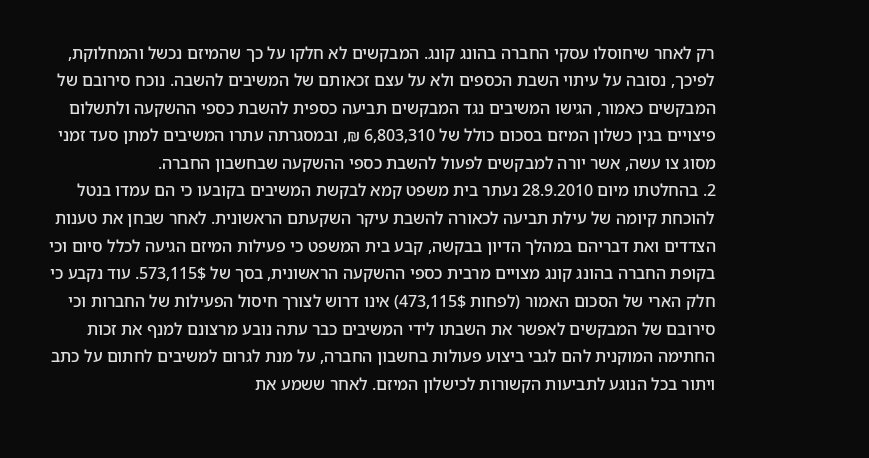רק לאחר שיחוסלו עסקי החברה בהונג קונג. המבקשים לא חלקו על כך שהמיזם נכשל והמחלוקת, לפיכך, נסובה על עיתוי השבת הכספים ולא על עצם זכאותם של המשיבים להשבה. נוכח סירובם של המבקשים כאמור, הגישו המשיבים נגד המבקשים תביעה כספית להשבת כספי ההשקעה ולתשלום פיצויים בגין כשלון המיזם בסכום כולל של 6,803,310 ₪, ובמסגרתה עתרו המשיבים למתן סעד זמני מסוג צו עשה, אשר יורה למבקשים לפעול להשבת כספי ההשקעה שבחשבון החברה.
2. בהחלטתו מיום 28.9.2010 נעתר בית משפט קמא לבקשת המשיבים בקובעו כי הם עמדו בנטל להוכחת קיומה של עילת תביעה לכאורה להשבת עיקר השקעתם הראשונית. לאחר שבחן את טענות הצדדים ואת דבריהם במהלך הדיון בבקשה, קבע בית המשפט כי פעילות המיזם הגיעה לכלל סיום וכי בקופת החברה בהונג קונג מצויים מרבית כספי ההשקעה הראשונית, בסך של 573,115$. עוד נקבע כי חלק הארי של הסכום האמור (לפחות 473,115$) אינו דרוש לצורך חיסול הפעילות של החברות וכי סירובם של המבקשים לאפשר את השבתו לידי המשיבים כבר עתה נובע מרצונם למנף את זכות החתימה המוקנית להם לגבי ביצוע פעולות בחשבון החברה, על מנת לגרום למשיבים לחתום על כתב ויתור בכל הנוגע לתביעות הקשורות לכישלון המיזם. לאחר ששמע את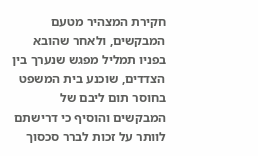חקירת המצהיר מטעם המבקשים, ולאחר שהובא בפניו תמליל מפגש שנערך בין הצדדים, שוכנע בית המשפט בחוסר תום ליבם של המבקשים והוסיף כי דרישתם לוותר על זכות לברר סכסוך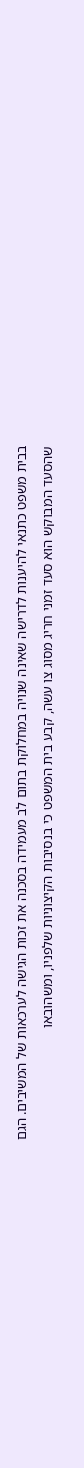בבית משפט כתנאי להיענות לדרישה שאינה שנויה במחלוקת בתום לב מעמידה בסכנה את זכות הגישה לערכאות של המשיבים. הגם שהסעד המבוקש הוא סעד זמני חריג מסוג צו עשה, קבע בית המשפט כי בנסיבות הקיצוניות שלפניו, ומשהובאו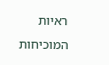ראיות המוכיחות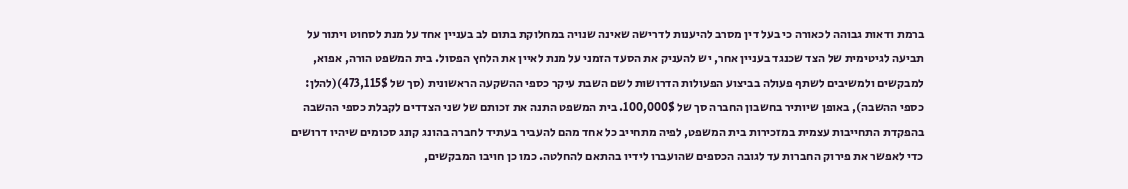ברמת ודאות גבוהה לכאורה כי בעל דין מסרב להיענות לדרישה שאינה שנויה במחלוקת בתום לב בעניין אחד על מנת לסחוט ויתור על תביעה לגיטימית של הצד שכנגד בעניין אחר, יש להעניק את הסעד הזמני על מנת לאיין את הלחץ הפסול. בית המשפט הורה, אפוא, למבקשים ולמשיבים לשתף פעולה בביצוע הפעולות הדרושות לשם השבת עיקר כספי ההשקעה הראשונית (סך של 473,115$)(להלן: כספי ההשבה), באופן שיותיר בחשבון החברה סך של 100,000$. בית המשפט התנה את זכותם של שני הצדדים לקבלת כספי ההשבה בהפקדת התחייבות עצמית במזכירות בית המשפט, לפיה מתחייב כל אחד מהם להעביר בעתיד לחברה בהונג קונג סכומים שיהיו דרושים כדי לאפשר את פירוק החברות עד לגובה הכספים שהועברו לידיו בהתאם להחלטה. כמו כן חויבו המבקשים,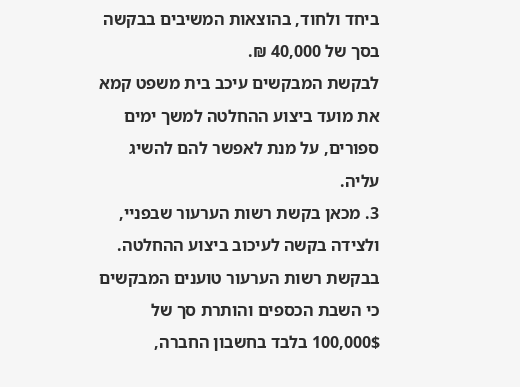ביחד ולחוד, בהוצאות המשיבים בבקשה בסך של 40,000 ₪.
לבקשת המבקשים עיכב בית משפט קמא את מועד ביצוע ההחלטה למשך ימים ספורים, על מנת לאפשר להם להשיג עליה.
3. מכאן בקשת רשות הערעור שבפניי, ולצידה בקשה לעיכוב ביצוע ההחלטה. בבקשת רשות הערעור טוענים המבקשים כי השבת הכספים והותרת סך של 100,000$ בלבד בחשבון החברה,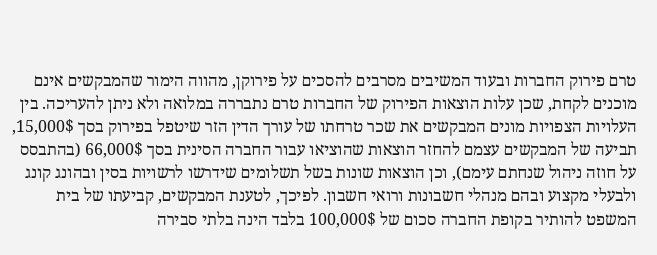טרם פירוק החברות ובעוד המשיבים מסרבים להסכים על פירוקן, מהווה הימור שהמבקשים אינם מוכנים לקחת, שכן עלות הוצאות הפירוק של החברות טרם נתבררה במלואה ולא ניתן להעריכה. בין העלויות הצפויות מונים המבקשים את שכר טרחתו של עורך הדין הזר שיטפל בפירוק בסך 15,000$, תביעה של המבקשים עצמם להחזר הוצאות שהוציאו עבור החברה הסינית בסך 66,000$ (בהתבסס על חוזה ניהול שנחתם עימם), וכן הוצאות שונות בשל תשלומים שידרשו לרשויות בסין ובהונג קונג ולבעלי מקצוע ובהם מנהלי חשבונות ורואי חשבון. לפיכך, לטענת המבקשים, קביעתו של בית המשפט להותיר בקופת החברה סכום של 100,000$ בלבד הינה בלתי סבירה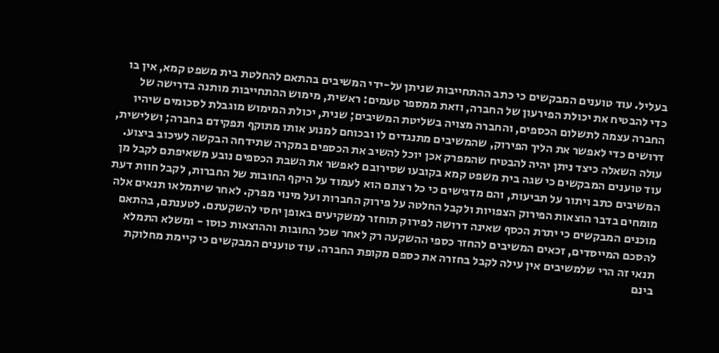בעליל. עוד טוענים המבקשים כי כתב ההתחייבות שניתן על-ידי המשיבים בהתאם להחלטת בית משפט קמא, אין בו כדי להבטיח את יכולת הפירעון של החברה, וזאת ממספר טעמים: ראשית, מימוש ההתחייבות מותנה בדרישה של החברה עצמה לתשלום הכספים, והחברה מצויה בשליטת המשיבים; שנית, יכולת המימוש מוגבלת לסכומים שיהיו דרושים כדי לאפשר את הליך הפירוק, שהמשיבים מתנגדים לו ובכוחם למנוע אותו מתוקף תפקידם בחברה; ושלישית, עולה השאלה כיצד ניתן יהיה להבטיח שהמפרק אכן יוכל להשיב את הכספים במקרה שתידחה הבקשה לעיכוב ביצוע. עוד טוענים המבקשים כי שגה בית משפט קמא בקובעו שסירובם לאפשר את השבת הכספים נובע משאיפתם לקבל מן המשיבים כתב ויתור על תביעות, והם מדגישים כי כל רצונם הוא לעמוד על היקף החובות של החברות, לקבל חוות דעת מומחים בדבר הוצאות הפירוק הצפויות ולקבל החלטה על פירוק החברות ועל מינוי מפרק. לאחר שיתמלאו תנאים אלה מוכנים המבקשים כי יתרת הכסף שאינה דרושה לפירוק תוחזר למשקיעים באופן יחסי להשקעתם. לטענתם, בהתאם להסכם המייסדים, זכאים המשיבים להחזר כספי ההשקעה רק לאחר שכל החובות וההוצאות כוסו - ומשלא התמלא תנאי זה הרי שלמשיבים אין עילה לקבל בחזרה את כספם מקופת החברה. עוד טוענים המבקשים כי קיימת מחלוקת בינם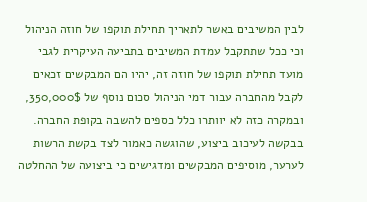לבין המשיבים באשר לתאריך תחילת תוקפו של חוזה הניהול וכי ככל שתתקבל עמדת המשיבים בתביעה העיקרית לגבי מועד תחילת תוקפו של חוזה זה, יהיו הם המבקשים זכאים לקבל מהחברה עבור דמי הניהול סכום נוסף של 350,000$, ובמקרה כזה לא יוותרו כלל כספים להשבה בקופת החברה.
בבקשה לעיכוב ביצוע, שהוגשה כאמור לצד בקשת הרשות לערער, מוסיפים המבקשים ומדגישים כי ביצועה של ההחלטה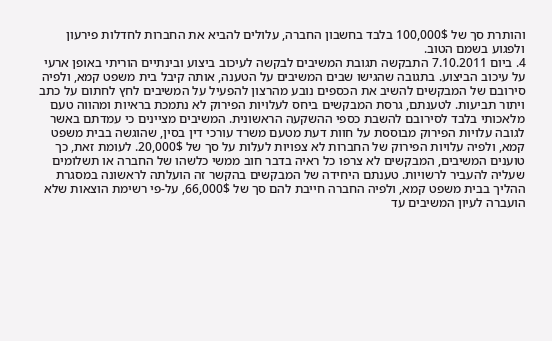והותרת סך של 100,000$ בלבד בחשבון החברה, עלולים להביא את החברות לחדלות פירעון ולפגוע בשמם הטוב.
4. ביום 7.10.2011 התבקשה תגובת המשיבים לבקשה לעיכוב ביצוע ובינתיים הוריתי באופן ארעי על עיכוב הביצוע. בתגובה שהגישו שבים המשיבים על הטענה, אותה קיבל בית משפט קמא, ולפיה סירובם של המבקשים להשיב את הכספים נובע מהרצון להפעיל על המשיבים לחץ לחתום על כתב ויתור תביעות. לטענתם, גרסת המבקשים ביחס לעלויות הפירוק לא נתמכת בראיות ומהווה טעם מלאכותי בלבד לסירובם להשבת כספי ההשקעה הראשונית. המשיבים מציינים כי עמדתם באשר לגובה עלויות הפירוק מבוססת על חוות דעת מטעם משרד עורכי דין בסין, שהוגשה בבית משפט קמא, ולפיה עלויות הפירוק של החברות לא צפויות לעלות על סך של 20,000$. לעומת זאת, כך טוענים המשיבים, המבקשים לא צרפו כל ראיה בדבר חוב ממשי כלשהו של החברה או תשלומים שעליה להעביר לרשויות. טענתם היחידה של המבקשים בהקשר זה הועלתה לראשונה במסגרת ההליך בבית משפט קמא, ולפיה החברה חייבת להם סך של 66,000$, על-פי רשימת הוצאות שלא הועברה לעיון המשיבים עד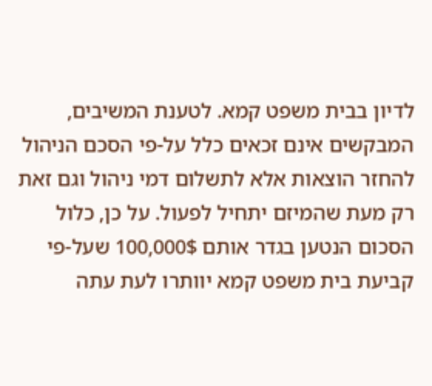לדיון בבית משפט קמא. לטענת המשיבים, המבקשים אינם זכאים כלל על-פי הסכם הניהול להחזר הוצאות אלא לתשלום דמי ניהול וגם זאת רק מעת שהמיזם יתחיל לפעול. על כן, כלול הסכום הנטען בגדר אותם 100,000$ שעל-פי קביעת בית משפט קמא יוותרו לעת עתה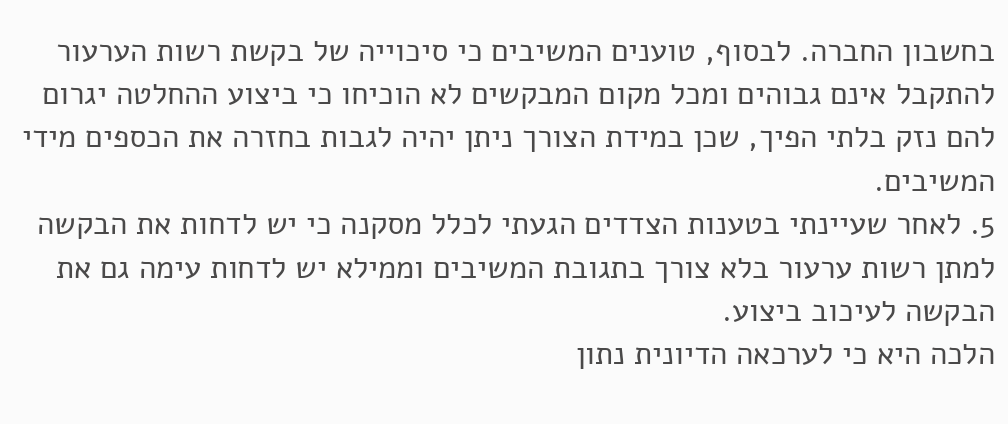בחשבון החברה. לבסוף, טוענים המשיבים כי סיכוייה של בקשת רשות הערעור להתקבל אינם גבוהים ומכל מקום המבקשים לא הוכיחו כי ביצוע ההחלטה יגרום להם נזק בלתי הפיך, שכן במידת הצורך ניתן יהיה לגבות בחזרה את הכספים מידי המשיבים.
5. לאחר שעיינתי בטענות הצדדים הגעתי לכלל מסקנה כי יש לדחות את הבקשה למתן רשות ערעור בלא צורך בתגובת המשיבים וממילא יש לדחות עימה גם את הבקשה לעיכוב ביצוע.
הלכה היא כי לערכאה הדיונית נתון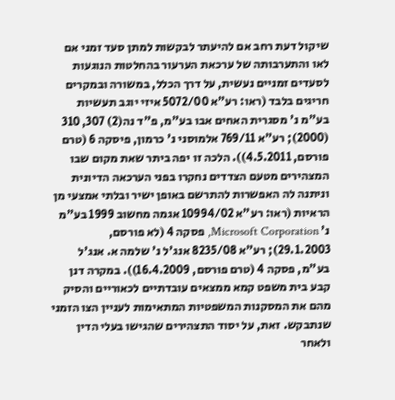שיקול דעת רחב אם להיעתר לבקשות למתן סעד זמני אם לאו והתערבותה של ערכאת הערעור בהחלטות הנוגעות לסעדים זמניים נעשית, על דרך הכלל, במשורה ובמקרים חריגים בלבד (ראו: רע"א 5072/00 איזי יוגב תעשיות בע"מ נ' מסגרית האחים אבו בע"מ, פ"ד נה(2) 307, 310 (2000); רע"א 769/11 אלמוסני נ' כרמון, פיסקה 6 (טרם פורסם, 4.5.2011)). הלכה זו יפה ביתר שאת מקום שבו המצהירים מטעם הצדדים נחקרו בפני הערכאה הדיונית וניתנה לה האפשרות להתרשם באופן ישיר ובלתי אמצעי מן הראיות (ראו: רע"א 10994/02 אגמה מחשוב 1999 בע"מ נ' Microsoft Corporation, פסקה 4 (לא פורסם, 29.1.2003); רע"א 8235/08 אנג'ל נ' שלמה א. אנג'ל בע"מ, פסקה 4 (טרם פורסם, 16.4.2009)). במקרה דנן קבע בית משפט קמא ממצאים עובדתיים לכאוריים והסיק מהם את המסקנות המשפטיות המתאימות לעניין הצו הזמני שנתבקש. זאת, על יסוד התצהירים שהגישו בעלי הדין ולאחר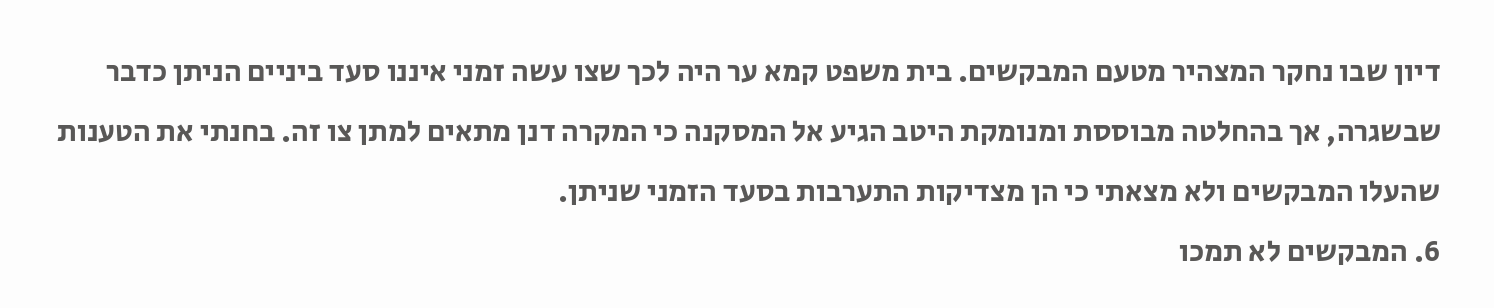דיון שבו נחקר המצהיר מטעם המבקשים. בית משפט קמא ער היה לכך שצו עשה זמני איננו סעד ביניים הניתן כדבר שבשגרה, אך בהחלטה מבוססת ומנומקת היטב הגיע אל המסקנה כי המקרה דנן מתאים למתן צו זה. בחנתי את הטענות שהעלו המבקשים ולא מצאתי כי הן מצדיקות התערבות בסעד הזמני שניתן.
6. המבקשים לא תמכו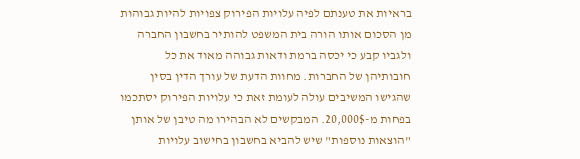בראיות את טענתם לפיה עלויות הפירוק צפויות להיות גבוהות מן הסכום אותו הורה בית המשפט להותיר בחשבון החברה ולגביו קבע כי יכסה ברמת ודאות גבוהה מאוד את כל חובותיהן של החברות. מחוות הדעת של עורך הדין בסין שהגישו המשיבים עולה לעומת זאת כי עלויות הפירוק יסתכמו בפחות מ-20,000$. המבקשים לא הבהירו מה טיבן של אותן "הוצאות נוספות" שיש להביא בחשבון בחישוב עלויות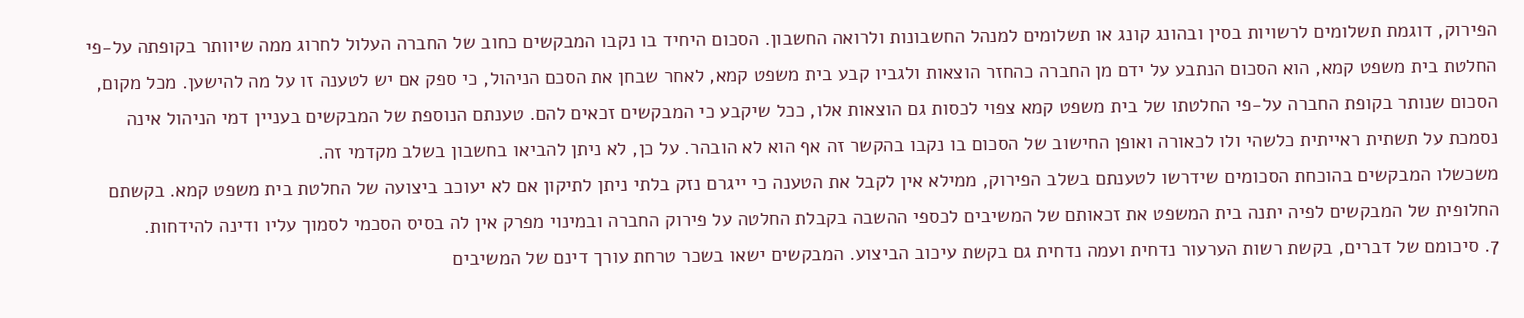הפירוק, דוגמת תשלומים לרשויות בסין ובהונג קונג או תשלומים למנהל החשבונות ולרואה החשבון. הסכום היחיד בו נקבו המבקשים כחוב של החברה העלול לחרוג ממה שיוותר בקופתה על-פי החלטת בית משפט קמא, הוא הסכום הנתבע על ידם מן החברה כהחזר הוצאות ולגביו קבע בית משפט קמא, לאחר שבחן את הסכם הניהול, כי ספק אם יש לטענה זו על מה להישען. מכל מקום, הסכום שנותר בקופת החברה על-פי החלטתו של בית משפט קמא צפוי לכסות גם הוצאות אלו, ככל שיקבע כי המבקשים זכאים להם. טענתם הנוספת של המבקשים בעניין דמי הניהול אינה נסמכת על תשתית ראייתית כלשהי ולו לכאורה ואופן החישוב של הסכום בו נקבו בהקשר זה אף הוא לא הובהר. על כן, לא ניתן להביאו בחשבון בשלב מקדמי זה.
משכשלו המבקשים בהוכחת הסכומים שידרשו לטענתם בשלב הפירוק, ממילא אין לקבל את הטענה כי ייגרם נזק בלתי ניתן לתיקון אם לא יעוכב ביצועה של החלטת בית משפט קמא. בקשתם החלופית של המבקשים לפיה יתנה בית המשפט את זכאותם של המשיבים לכספי ההשבה בקבלת החלטה על פירוק החברה ובמינוי מפרק אין לה בסיס הסכמי לסמוך עליו ודינה להידחות.
7. סיכומם של דברים, בקשת רשות הערעור נדחית ועמה נדחית גם בקשת עיכוב הביצוע. המבקשים ישאו בשכר טרחת עורך דינם של המשיבים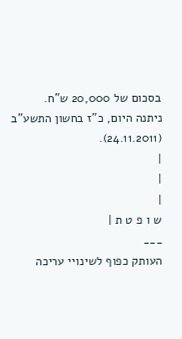בסכום של 20,000 ש"ח.
ניתנה היום, כ"ז בחשון התשע"ב (24.11.2011).
|
|
|
ש ו פ ט ת |
___
העותק כפוף לשינויי עריכה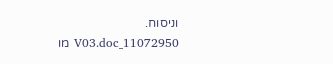וניסוח. 11072950_V03.doc מו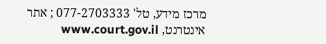מרכז מידע, טל' 077-2703333 ; אתר אינטרנט, www.court.gov.il